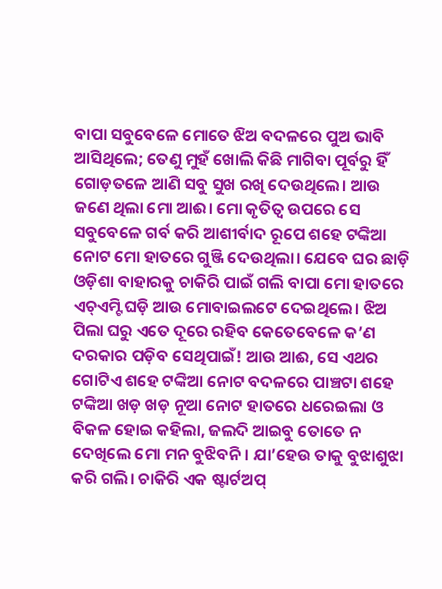ବାପା ସବୁବେଳେ ମୋତେ ଝିଅ ବଦଳରେ ପୁଅ ଭାବି ଆସିଥିଲେ; ତେଣୁ ମୁହଁ ଖୋଲି କିଛି ମାଗିବା ପୂର୍ବରୁ ହିଁ ଗୋଡ଼ତଳେ ଆଣି ସବୁ ସୁଖ ରଖି ଦେଉଥିଲେ। ଆଉ ଜଣେ ଥିଲା ମୋ ଆଈ। ମୋ କୃତିତ୍ୱ ଉପରେ ସେ ସବୁବେଳେ ଗର୍ବ କରି ଆଶୀର୍ବାଦ ରୂପେ ଶହେ ଟଙ୍କିଆ ନୋଟ ମୋ ହାତରେ ଗୁଞ୍ଜି ଦେଉଥିଲା। ଯେବେ ଘର ଛାଡ଼ି ଓଡ଼ିଶା ବାହାରକୁ ଚାକିରି ପାଇଁ ଗଲି ବାପା ମୋ ହାତରେ ଏଚ୍ଏମ୍ଟି ଘଡ଼ି ଆଉ ମୋବାଇଲଟେ ଦେଇଥିଲେ। ଝିଅ ପିଲା ଘରୁ ଏତେ ଦୂରେ ରହିବ କେତେବେଳେ କ’ଣ ଦରକାର ପଡ଼ିବ ସେଥିପାଇଁ! ଆଉ ଆଈ, ସେ ଏଥର ଗୋଟିଏ ଶହେ ଟଙ୍କିଆ ନୋଟ ବଦଳରେ ପାଞ୍ଚଟା ଶହେ ଟଙ୍କିଆ ଖଡ଼ ଖଡ଼ ନୂଆ ନୋଟ ହାତରେ ଧରେଇଲା ଓ ବିକଳ ହୋଇ କହିଲା, ଜଲଦି ଆଇବୁ ତୋତେ ନ ଦେଖିଲେ ମୋ ମନ ବୁଝିବନି। ଯା’ହେଉ ତାକୁ ବୁଝାଶୁଝା କରି ଗଲି। ଚାକିରି ଏକ ଷ୍ଟାର୍ଟଅପ୍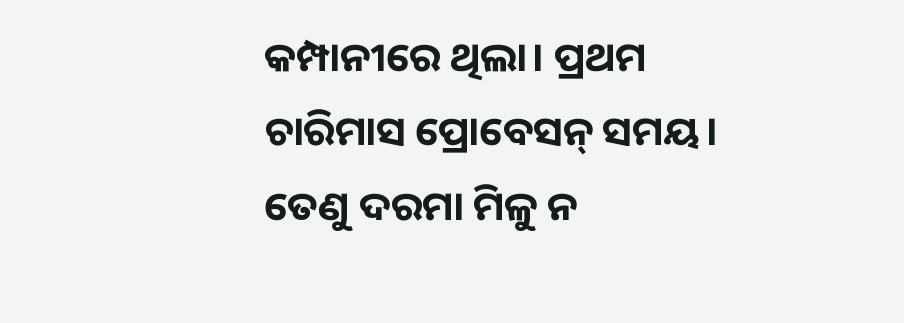କମ୍ପାନୀରେ ଥିଲା। ପ୍ରଥମ ଚାରିମାସ ପ୍ରୋବେସନ୍ ସମୟ। ତେଣୁ ଦରମା ମିଳୁ ନ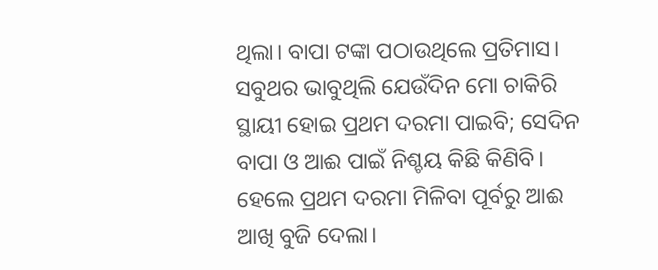ଥିଲା। ବାପା ଟଙ୍କା ପଠାଉଥିଲେ ପ୍ରତିମାସ। ସବୁଥର ଭାବୁଥିଲି ଯେଉଁଦିନ ମୋ ଚାକିରି ସ୍ଥାୟୀ ହୋଇ ପ୍ରଥମ ଦରମା ପାଇବି; ସେଦିନ ବାପା ଓ ଆଈ ପାଇଁ ନିଶ୍ଚୟ କିଛି କିଣିବି। ହେଲେ ପ୍ରଥମ ଦରମା ମିଳିବା ପୂର୍ବରୁ ଆଈ ଆଖି ବୁଜି ଦେଲା।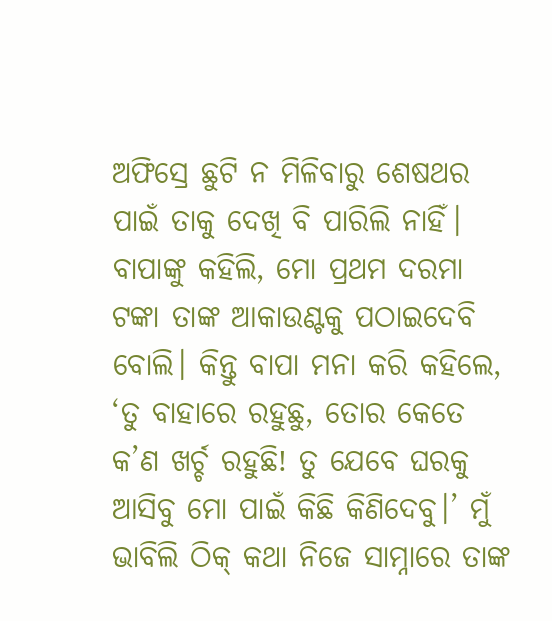ଅଫିସ୍ରେ ଛୁଟି ନ ମିଳିବାରୁ ଶେଷଥର ପାଇଁ ତାକୁ ଦେଖି ବି ପାରିଲି ନାହିଁ। ବାପାଙ୍କୁ କହିଲି, ମୋ ପ୍ରଥମ ଦରମା ଟଙ୍କା ତାଙ୍କ ଆକାଉଣ୍ଟକୁ ପଠାଇଦେବି ବୋଲି। କିନ୍ତୁ ବାପା ମନା କରି କହିଲେ, ‘ତୁ ବାହାରେ ରହୁଛୁ, ତୋର କେତେ କ’ଣ ଖର୍ଚ୍ଚ ରହୁଛି! ତୁ ଯେବେ ଘରକୁ ଆସିବୁ ମୋ ପାଇଁ କିଛି କିଣିଦେବୁ।’ ମୁଁ ଭାବିଲି ଠିକ୍ କଥା ନିଜେ ସାମ୍ନାରେ ତାଙ୍କ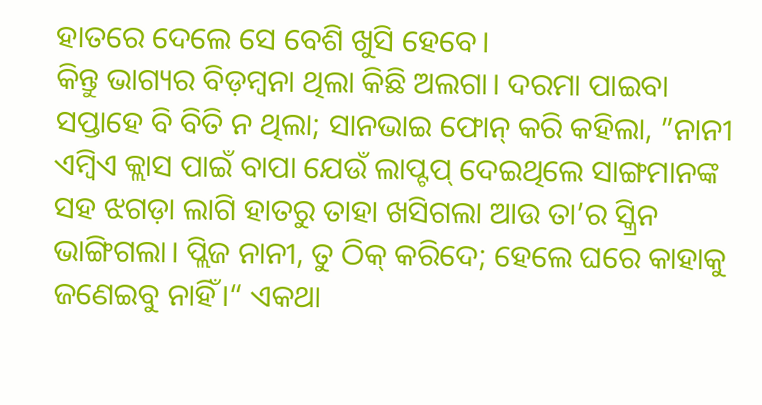ହାତରେ ଦେଲେ ସେ ବେଶି ଖୁସି ହେବେ।
କିନ୍ତୁ ଭାଗ୍ୟର ବିଡ଼ମ୍ବନା ଥିଲା କିଛି ଅଲଗା। ଦରମା ପାଇବା ସପ୍ତାହେ ବି ବିତି ନ ଥିଲା; ସାନଭାଇ ଫୋନ୍ କରି କହିଲା, ”ନାନୀ ଏମ୍ବିଏ କ୍ଲାସ ପାଇଁ ବାପା ଯେଉଁ ଲାପ୍ଟପ୍ ଦେଇଥିଲେ ସାଙ୍ଗମାନଙ୍କ ସହ ଝଗଡ଼ା ଲାଗି ହାତରୁ ତାହା ଖସିଗଲା ଆଉ ତା’ର ସ୍କ୍ରିନ ଭାଙ୍ଗିଗଲା। ପ୍ଲିଜ ନାନୀ, ତୁ ଠିକ୍ କରିଦେ; ହେଲେ ଘରେ କାହାକୁ ଜଣେଇବୁ ନାହିଁ।“ ଏକଥା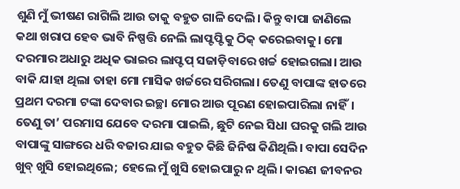ଶୁଣି ମୁଁ ଭୀଷଣ ରାଗିଲି ଆଉ ତାକୁ ବହୁତ ଗାଳି ଦେଲି। କିନ୍ତୁ ବାପା ଜାଣିଲେ କଥା ଖରାପ ହେବ ଭାବି ନିଷ୍ପତ୍ତି ନେଲି ଲାପ୍ଟପ୍ଟିକୁ ଠିକ୍ କରେଇବାକୁ। ମୋ ଦରମାର ଅଧାରୁ ଅଧିକ ଭାଇର ଲାପ୍ଟପ୍ ସଜାଡ଼ିବାରେ ଖର୍ଚ୍ଚ ହୋଇଗଲା। ଆଉ ବାକି ଯାହା ଥିଲା ତାହା ମୋ ମାସିକ ଖର୍ଚ୍ଚରେ ସରିଗଲା। ତେଣୁ ବାପାଙ୍କ ହାତରେ ପ୍ରଥମ ଦରମା ଟଙ୍କା ଦେବାର ଇଚ୍ଛା ମୋର ଆଉ ପୂରଣ ହୋଇପାରିଲା ନାହିଁ। ତେଣୁ ତା’ ପରମାସ ଯେବେ ଦରମା ପାଇଲି, ଛୁଟି ନେଇ ସିଧା ଘରକୁ ଗଲି ଆଉ ବାପାଙ୍କୁ ସାଙ୍ଗରେ ଧରି ବଜାର ଯାଇ ବହୁତ କିଛି ଜିନିଷ କିଣିଥିଲି। ବାପା ସେଦିନ ଖୁବ୍ ଖୁସି ହୋଇଥିଲେ; ହେଲେ ମୁଁ ଖୁସି ହୋଇପାରୁ ନ ଥିଲି। କାରଣ ଜୀବନର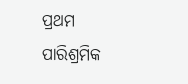ପ୍ରଥମ ପାରିଶ୍ରମିକ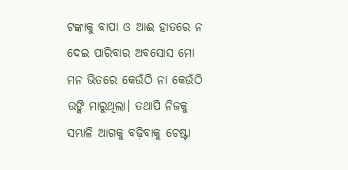ଟଙ୍କାକୁ ବାପା ଓ ଆଈ ହାତରେ ନ ଦେଇ ପାରିବାର ଅବସୋସ ମୋ ମନ ଭିତରେ କେଉଁଠି ନା କେଉଁଠି ଉଙ୍କି ମାରୁଥିଲା। ତଥାପି ନିଜକୁ ସମ୍ଭାଳି ଆଗକୁ ବଢ଼ିବାକୁ ଚେଷ୍ଟା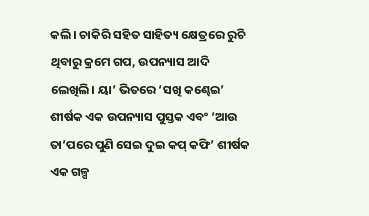କଲି। ଚାକିରି ସହିତ ସାହିତ୍ୟ କ୍ଷେତ୍ରରେ ରୁଚି ଥିବାରୁ କ୍ରମେ ଗପ, ଉପନ୍ୟାସ ଆଦି ଲେଖିଲି। ୟା’ ଭିତରେ ‘ସଖି କଣ୍ଢେଇ’ ଶୀର୍ଷକ ଏକ ଉପନ୍ୟାସ ପୁସ୍ତକ ଏବଂ ‘ଆଉ ତା’ପରେ ପୁଣି ସେଇ ଦୁଇ କପ୍ କଫି’ ଶୀର୍ଷକ ଏକ ଗଳ୍ପ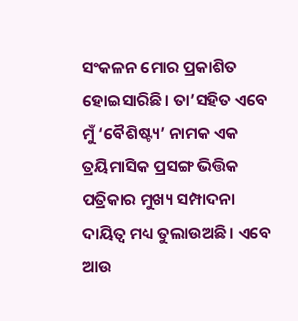ସଂକଳନ ମୋର ପ୍ରକାଶିତ ହୋଇସାରିଛି। ତା’ସହିତ ଏବେ ମୁଁ ‘ବୈଶିଷ୍ଟ୍ୟ’ ନାମକ ଏକ ତ୍ରୟିମାସିକ ପ୍ରସଙ୍ଗ ଭିତ୍ତିକ ପତ୍ରିକାର ମୁଖ୍ୟ ସମ୍ପାଦନା ଦାୟିତ୍ୱ ମଧ୍ୟ ତୁଲାଉଅଛି। ଏବେ ଆଉ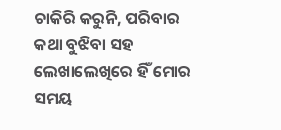ଚାକିରି କରୁନି, ପରିବାର କଥା ବୁଝିବା ସହ ଲେଖାଲେଖିରେ ହିଁ ମୋର ସମୟ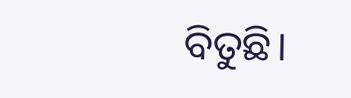ବିତୁଛି।